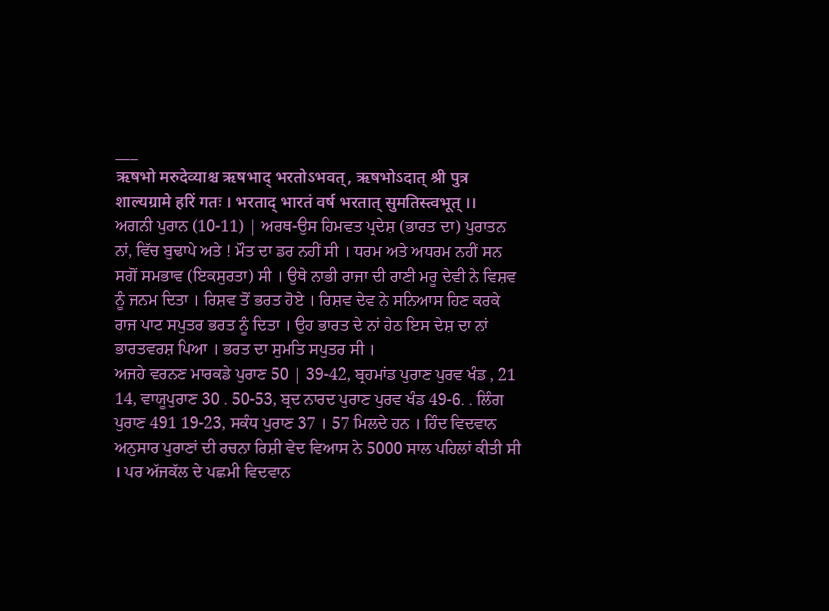___
ऋषभो मरुदेव्याश्च ऋषभाद् भरतोऽभवत्, ऋषभोऽदात् श्री पुत्र शाल्यग्रामे हरिं गतः । भरताद् भारतं वर्ष भरतात् सुमतिस्त्वभूत् ।।
ਅਗਨੀ ਪੁਰਾਨ (10-11) | ਅਰਥ-ਉਸ ਹਿਮਵਤ ਪ੍ਰਦੇਸ਼ (ਭਾਰਤ ਦਾ) ਪੁਰਾਤਨ ਨਾਂ, ਵਿੱਚ ਬੁਢਾਪੇ ਅਤੇ ! ਮੌਤ ਦਾ ਡਰ ਨਹੀਂ ਸੀ । ਧਰਮ ਅਤੇ ਅਧਰਮ ਨਹੀਂ ਸਨ ਸਗੋਂ ਸਮਭਾਵ (ਇਕਸੁਰਤਾ) ਸੀ । ਉਥੇ ਨਾਭੀ ਰਾਜਾ ਦੀ ਰਾਣੀ ਮਰੂ ਦੇਵੀ ਨੇ ਵਿਸ਼ਵ ਨੂੰ ਜਨਮ ਦਿਤਾ । ਰਿਸ਼ਵ ਤੋਂ ਭਰਤ ਹੋਏ । ਰਿਸ਼ਵ ਦੇਵ ਨੇ ਸਨਿਆਸ ਹਿਣ ਕਰਕੇ ਰਾਜ ਪਾਟ ਸਪੁਤਰ ਭਰਤ ਨੂੰ ਦਿਤਾ । ਉਹ ਭਾਰਤ ਦੇ ਨਾਂ ਹੇਠ ਇਸ ਦੇਸ਼ ਦਾ ਨਾਂ ਭਾਰਤਵਰਸ਼ ਪਿਆ । ਭਰਤ ਦਾ ਸੁਮਤਿ ਸਪੁਤਰ ਸੀ ।
ਅਜਹੇ ਵਰਨਣ ਮਾਰਕਡੇ ਪੁਰਾਣ 50 | 39-42, ਬ੍ਰਹਮਾਂਡ ਪੁਰਾਣ ਪੁਰਵ ਖੰਡ , 21 14, ਵਾਯੂਪੁਰਾਣ 30 . 50-53, ਬ੍ਰਦ ਨਾਰਦ ਪੁਰਾਣ ਪੁਰਵ ਖੰਡ 49-6. . ਲਿੰਗ ਪੁਰਾਣ 491 19-23, ਸਕੰਧ ਪੁਰਾਣ 37 । 57 ਮਿਲਦੇ ਹਨ । ਹਿੰਦ ਵਿਦਵਾਨ ਅਨੁਸਾਰ ਪੁਰਾਣਾਂ ਦੀ ਰਚਨਾ ਰਿਸ਼ੀ ਵੇਦ ਵਿਆਸ ਨੇ 5000 ਸਾਲ ਪਹਿਲਾਂ ਕੀਤੀ ਸੀ । ਪਰ ਅੱਜਕੱਲ ਦੇ ਪਛਮੀ ਵਿਦਵਾਨ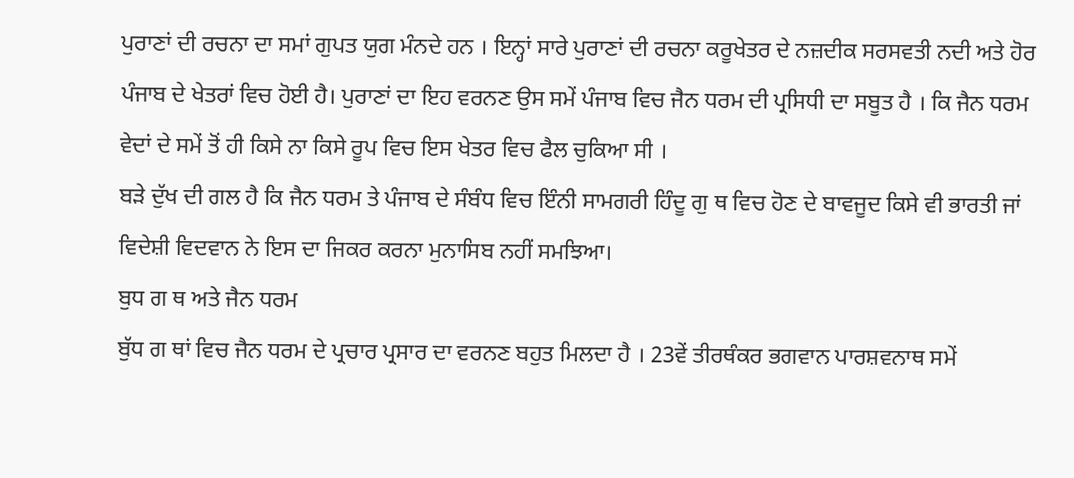ਪੁਰਾਣਾਂ ਦੀ ਰਚਨਾ ਦਾ ਸਮਾਂ ਗੁਪਤ ਯੁਗ ਮੰਨਦੇ ਹਨ । ਇਨ੍ਹਾਂ ਸਾਰੇ ਪੁਰਾਣਾਂ ਦੀ ਰਚਨਾ ਕਰੂਖੇਤਰ ਦੇ ਨਜ਼ਦੀਕ ਸਰਸਵਤੀ ਨਦੀ ਅਤੇ ਹੋਰ ਪੰਜਾਬ ਦੇ ਖੇਤਰਾਂ ਵਿਚ ਹੋਈ ਹੈ। ਪੁਰਾਣਾਂ ਦਾ ਇਹ ਵਰਨਣ ਉਸ ਸਮੇਂ ਪੰਜਾਬ ਵਿਚ ਜੈਨ ਧਰਮ ਦੀ ਪ੍ਰਸਿਧੀ ਦਾ ਸਬੂਤ ਹੈ । ਕਿ ਜੈਨ ਧਰਮ ਵੇਦਾਂ ਦੇ ਸਮੇਂ ਤੋਂ ਹੀ ਕਿਸੇ ਨਾ ਕਿਸੇ ਰੂਪ ਵਿਚ ਇਸ ਖੇਤਰ ਵਿਚ ਫੈਲ ਚੁਕਿਆ ਸੀ ।
ਬੜੇ ਦੁੱਖ ਦੀ ਗਲ ਹੈ ਕਿ ਜੈਨ ਧਰਮ ਤੇ ਪੰਜਾਬ ਦੇ ਸੰਬੰਧ ਵਿਚ ਇੰਨੀ ਸਾਮਗਰੀ ਹਿੰਦੂ ਗੁ ਥ ਵਿਚ ਹੋਣ ਦੇ ਬਾਵਜੂਦ ਕਿਸੇ ਵੀ ਭਾਰਤੀ ਜਾਂ ਵਿਦੇਸ਼ੀ ਵਿਦਵਾਨ ਨੇ ਇਸ ਦਾ ਜਿਕਰ ਕਰਨਾ ਮੁਨਾਸਿਬ ਨਹੀਂ ਸਮਝਿਆ।
ਬੁਧ ਗ ਥ ਅਤੇ ਜੈਨ ਧਰਮ
ਬੁੱਧ ਗ ਥਾਂ ਵਿਚ ਜੈਨ ਧਰਮ ਦੇ ਪ੍ਰਚਾਰ ਪ੍ਰਸਾਰ ਦਾ ਵਰਨਣ ਬਹੁਤ ਮਿਲਦਾ ਹੈ । 23ਵੇਂ ਤੀਰਥੰਕਰ ਭਗਵਾਨ ਪਾਰਸ਼ਵਨਾਥ ਸਮੇਂ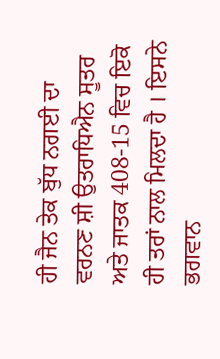ਹੀ ਜੈਨ ਤੇਕ ਬੁੱਧ ਨਗਈ ਦਾ ਵਰਨਣ ਸ਼ੀ ਉਤਰਾਧਿਐਨ ਸੂਤਰ ਅਤੇ ਜਾਤਕ 408-15 ਵਿਚ ਇਕੋ ਹੀ ਤਰਾਂ ਨਾਲ ਮਿਲਦਾ ਹੈ । ਇਸਨੇ ਭਗਵਾਨ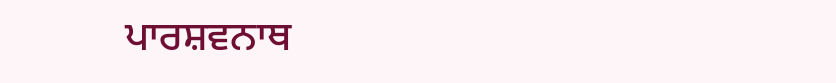ਪਾਰਸ਼ਵਨਾਥ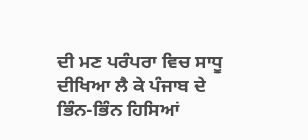ਦੀ ਮਣ ਪਰੰਪਰਾ ਵਿਚ ਸਾਧੂ ਦੀਖਿਆ ਲੈ ਕੇ ਪੰਜਾਬ ਦੇ ਭਿੰਨ-ਭਿੰਨ ਹਿਸਿਆਂ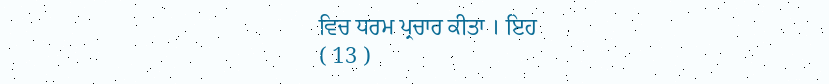ਵਿਚ ਧਰਮ ਪ੍ਰਚਾਰ ਕੀਤਾ । ਇਹ
( 13 )